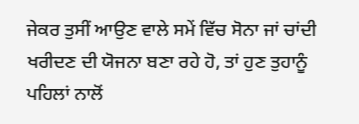ਜੇਕਰ ਤੁਸੀਂ ਆਉਣ ਵਾਲੇ ਸਮੇਂ ਵਿੱਚ ਸੋਨਾ ਜਾਂ ਚਾਂਦੀ ਖਰੀਦਣ ਦੀ ਯੋਜਨਾ ਬਣਾ ਰਹੇ ਹੋ, ਤਾਂ ਹੁਣ ਤੁਹਾਨੂੰ ਪਹਿਲਾਂ ਨਾਲੋਂ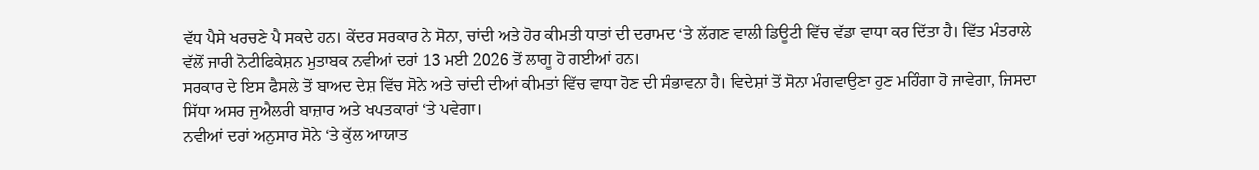ਵੱਧ ਪੈਸੇ ਖਰਚਣੇ ਪੈ ਸਕਦੇ ਹਨ। ਕੇਂਦਰ ਸਰਕਾਰ ਨੇ ਸੋਨਾ, ਚਾਂਦੀ ਅਤੇ ਹੋਰ ਕੀਮਤੀ ਧਾਤਾਂ ਦੀ ਦਰਾਮਦ ‘ਤੇ ਲੱਗਣ ਵਾਲੀ ਡਿਊਟੀ ਵਿੱਚ ਵੱਡਾ ਵਾਧਾ ਕਰ ਦਿੱਤਾ ਹੈ। ਵਿੱਤ ਮੰਤਰਾਲੇ ਵੱਲੋਂ ਜਾਰੀ ਨੋਟੀਫਿਕੇਸ਼ਨ ਮੁਤਾਬਕ ਨਵੀਆਂ ਦਰਾਂ 13 ਮਈ 2026 ਤੋਂ ਲਾਗੂ ਹੋ ਗਈਆਂ ਹਨ।
ਸਰਕਾਰ ਦੇ ਇਸ ਫੈਸਲੇ ਤੋਂ ਬਾਅਦ ਦੇਸ਼ ਵਿੱਚ ਸੋਨੇ ਅਤੇ ਚਾਂਦੀ ਦੀਆਂ ਕੀਮਤਾਂ ਵਿੱਚ ਵਾਧਾ ਹੋਣ ਦੀ ਸੰਭਾਵਨਾ ਹੈ। ਵਿਦੇਸ਼ਾਂ ਤੋਂ ਸੋਨਾ ਮੰਗਵਾਉਣਾ ਹੁਣ ਮਹਿੰਗਾ ਹੋ ਜਾਵੇਗਾ, ਜਿਸਦਾ ਸਿੱਧਾ ਅਸਰ ਜੁਐਲਰੀ ਬਾਜ਼ਾਰ ਅਤੇ ਖਪਤਕਾਰਾਂ ‘ਤੇ ਪਵੇਗਾ।
ਨਵੀਆਂ ਦਰਾਂ ਅਨੁਸਾਰ ਸੋਨੇ ‘ਤੇ ਕੁੱਲ ਆਯਾਤ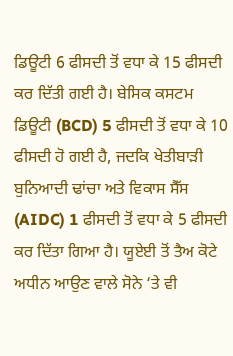ਡਿਊਟੀ 6 ਫੀਸਦੀ ਤੋਂ ਵਧਾ ਕੇ 15 ਫੀਸਦੀ ਕਰ ਦਿੱਤੀ ਗਈ ਹੈ। ਬੇਸਿਕ ਕਸਟਮ ਡਿਊਟੀ (BCD) 5 ਫੀਸਦੀ ਤੋਂ ਵਧਾ ਕੇ 10 ਫੀਸਦੀ ਹੋ ਗਈ ਹੈ, ਜਦਕਿ ਖੇਤੀਬਾੜੀ ਬੁਨਿਆਦੀ ਢਾਂਚਾ ਅਤੇ ਵਿਕਾਸ ਸੈੱਸ (AIDC) 1 ਫੀਸਦੀ ਤੋਂ ਵਧਾ ਕੇ 5 ਫੀਸਦੀ ਕਰ ਦਿੱਤਾ ਗਿਆ ਹੈ। ਯੂਏਈ ਤੋਂ ਤੈਅ ਕੋਟੇ ਅਧੀਨ ਆਉਣ ਵਾਲੇ ਸੋਨੇ ‘ਤੇ ਵੀ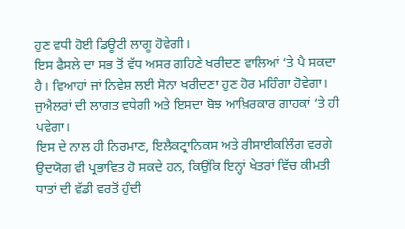ਹੁਣ ਵਧੀ ਹੋਈ ਡਿਊਟੀ ਲਾਗੂ ਹੋਵੇਗੀ।
ਇਸ ਫੈਸਲੇ ਦਾ ਸਭ ਤੋਂ ਵੱਧ ਅਸਰ ਗਹਿਣੇ ਖਰੀਦਣ ਵਾਲਿਆਂ ‘ਤੇ ਪੈ ਸਕਦਾ ਹੈ। ਵਿਆਹਾਂ ਜਾਂ ਨਿਵੇਸ਼ ਲਈ ਸੋਨਾ ਖਰੀਦਣਾ ਹੁਣ ਹੋਰ ਮਹਿੰਗਾ ਹੋਵੇਗਾ। ਜੁਐਲਰਾਂ ਦੀ ਲਾਗਤ ਵਧੇਗੀ ਅਤੇ ਇਸਦਾ ਬੋਝ ਆਖ਼ਿਰਕਾਰ ਗਾਹਕਾਂ ‘ਤੇ ਹੀ ਪਵੇਗਾ।
ਇਸ ਦੇ ਨਾਲ ਹੀ ਨਿਰਮਾਣ, ਇਲੈਕਟ੍ਰਾਨਿਕਸ ਅਤੇ ਰੀਸਾਈਕਲਿੰਗ ਵਰਗੇ ਉਦਯੋਗ ਵੀ ਪ੍ਰਭਾਵਿਤ ਹੋ ਸਕਦੇ ਹਨ, ਕਿਉਂਕਿ ਇਨ੍ਹਾਂ ਖੇਤਰਾਂ ਵਿੱਚ ਕੀਮਤੀ ਧਾਤਾਂ ਦੀ ਵੱਡੀ ਵਰਤੋਂ ਹੁੰਦੀ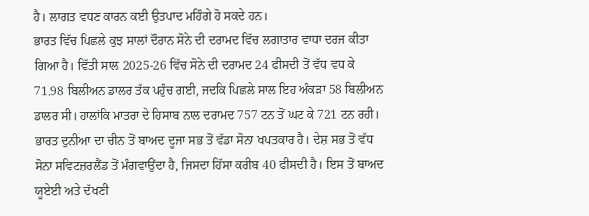ਹੈ। ਲਾਗਤ ਵਧਣ ਕਾਰਨ ਕਈ ਉਤਪਾਦ ਮਹਿੰਗੇ ਹੋ ਸਕਦੇ ਹਨ।
ਭਾਰਤ ਵਿੱਚ ਪਿਛਲੇ ਕੁਝ ਸਾਲਾਂ ਦੌਰਾਨ ਸੋਨੇ ਦੀ ਦਰਾਮਦ ਵਿੱਚ ਲਗਾਤਾਰ ਵਾਧਾ ਦਰਜ ਕੀਤਾ ਗਿਆ ਹੈ। ਵਿੱਤੀ ਸਾਲ 2025-26 ਵਿੱਚ ਸੋਨੇ ਦੀ ਦਰਾਮਦ 24 ਫੀਸਦੀ ਤੋਂ ਵੱਧ ਵਧ ਕੇ 71.98 ਬਿਲੀਅਨ ਡਾਲਰ ਤੱਕ ਪਹੁੰਚ ਗਈ, ਜਦਕਿ ਪਿਛਲੇ ਸਾਲ ਇਹ ਅੰਕੜਾ 58 ਬਿਲੀਅਨ ਡਾਲਰ ਸੀ। ਹਾਲਾਂਕਿ ਮਾਤਰਾ ਦੇ ਹਿਸਾਬ ਨਾਲ ਦਰਾਮਦ 757 ਟਨ ਤੋਂ ਘਟ ਕੇ 721 ਟਨ ਰਹੀ।
ਭਾਰਤ ਦੁਨੀਆ ਦਾ ਚੀਨ ਤੋਂ ਬਾਅਦ ਦੂਜਾ ਸਭ ਤੋਂ ਵੱਡਾ ਸੋਨਾ ਖਪਤਕਾਰ ਹੈ। ਦੇਸ਼ ਸਭ ਤੋਂ ਵੱਧ ਸੋਨਾ ਸਵਿਟਜ਼ਰਲੈਂਡ ਤੋਂ ਮੰਗਵਾਉਂਦਾ ਹੈ, ਜਿਸਦਾ ਹਿੱਸਾ ਕਰੀਬ 40 ਫੀਸਦੀ ਹੈ। ਇਸ ਤੋਂ ਬਾਅਦ ਯੂਏਈ ਅਤੇ ਦੱਖਣੀ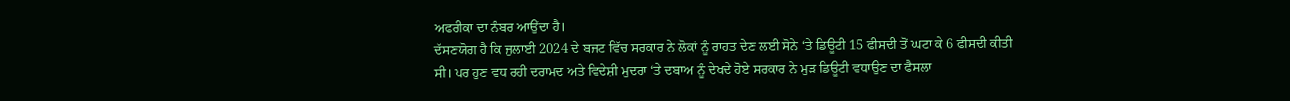ਅਫਰੀਕਾ ਦਾ ਨੰਬਰ ਆਉਂਦਾ ਹੈ।
ਦੱਸਣਯੋਗ ਹੈ ਕਿ ਜੁਲਾਈ 2024 ਦੇ ਬਜਟ ਵਿੱਚ ਸਰਕਾਰ ਨੇ ਲੋਕਾਂ ਨੂੰ ਰਾਹਤ ਦੇਣ ਲਈ ਸੋਨੇ ‘ਤੇ ਡਿਊਟੀ 15 ਫੀਸਦੀ ਤੋਂ ਘਟਾ ਕੇ 6 ਫੀਸਦੀ ਕੀਤੀ ਸੀ। ਪਰ ਹੁਣ ਵਧ ਰਹੀ ਦਰਾਮਦ ਅਤੇ ਵਿਦੇਸ਼ੀ ਮੁਦਰਾ ‘ਤੇ ਦਬਾਅ ਨੂੰ ਦੇਖਦੇ ਹੋਏ ਸਰਕਾਰ ਨੇ ਮੁੜ ਡਿਊਟੀ ਵਧਾਉਣ ਦਾ ਫੈਸਲਾ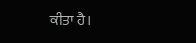ਕੀਤਾ ਹੈ।